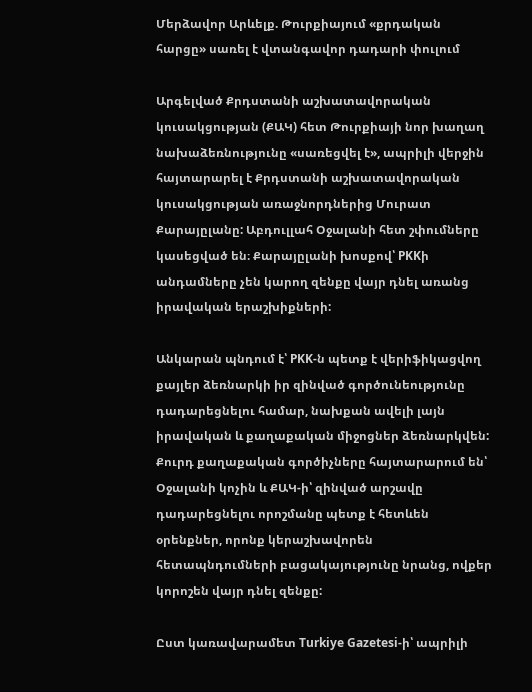Մերձավոր Արևելք. Թուրքիայում «քրդական հարցը» սառել է վտանգավոր դադարի փուլում

Արգելված Քրդստանի աշխատավորական կուսակցության (ՔԱԿ) հետ Թուրքիայի նոր խաղաղ նախաձեռնությունը «սառեցվել է», ապրիլի վերջին հայտարարել է Քրդստանի աշխատավորական կուսակցության առաջնորդներից Մուրատ Քարայըլանը: Աբդուլլահ Օջալանի հետ շփումները կասեցված են։ Քարայըլանի խոսքով՝ PKKի անդամները չեն կարող զենքը վայր դնել առանց իրավական երաշխիքների:

Անկարան պնդում է՝ PKK-ն պետք է վերիֆիկացվող քայլեր ձեռնարկի իր զինված գործունեությունը դադարեցնելու համար, նախքան ավելի լայն իրավական և քաղաքական միջոցներ ձեռնարկվեն: Քուրդ քաղաքական գործիչները հայտարարում են՝ Օջալանի կոչին և ՔԱԿ-ի՝ զինված արշավը դադարեցնելու որոշմանը պետք է հետևեն օրենքներ, որոնք կերաշխավորեն հետապնդումների բացակայությունը նրանց, ովքեր կորոշեն վայր դնել զենքը:

Ըստ կառավարամետ Turkiye Gazetesi-ի՝ ապրիլի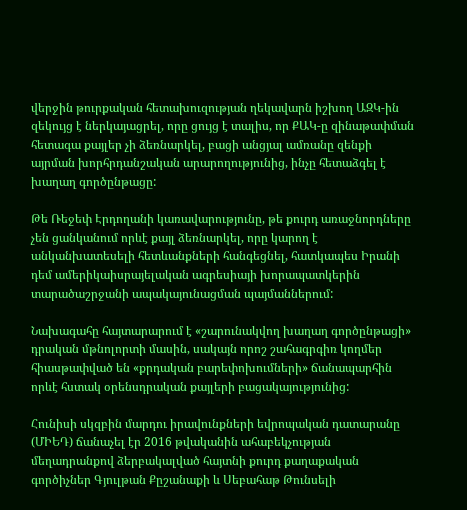վերջին թուրքական հետախուզության ղեկավարն իշխող ԱԶԿ-ին զեկույց է ներկայացրել, որը ցույց է տալիս, որ ՔԱԿ-ը զինաթափման հետագա քայլեր չի ձեռնարկել, բացի անցյալ ամռանը զենքի այրման խորհրդանշական արարողությունից, ինչը հետաձգել է խաղաղ գործընթացը:

Թե Ռեջեփ Էրդողանի կառավարությունը, թե քուրդ առաջնորդները չեն ցանկանում որևէ քայլ ձեռնարկել, որը կարող է անկանխատեսելի հետևանքների հանգեցնել, հատկապես Իրանի դեմ ամերիկաիսրայելական ագրեսիայի խորապատկերին տարածաշրջանի ապակայունացման պայմաններում:

Նախագահը հայտարարում է «շարունակվող խաղաղ գործընթացի» դրական մթնոլորտի մասին, սակայն որոշ շահագրգիռ կողմեր հիասթափված են «քրդական բարեփոխումների» ճանապարհին որևէ հստակ օրենսդրական քայլերի բացակայությունից:

Հունիսի սկզբին մարդու իրավունքների եվրոպական դատարանը (ՄԻԵԴ) ճանաչել էր 2016 թվականին ահաբեկչության մեղադրանքով ձերբակալված հայտնի քուրդ քաղաքական գործիչներ Գյուլթան Քըշանաքի և Սեբահաթ Թունսելի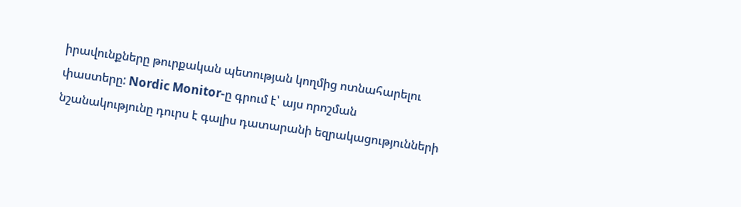իրավունքները թուրքական պետության կողմից ոտնահարելու փաստերը: Nordic Monitor-ը գրում է՝ այս որոշման նշանակությունը դուրս է գալիս դատարանի եզրակացությունների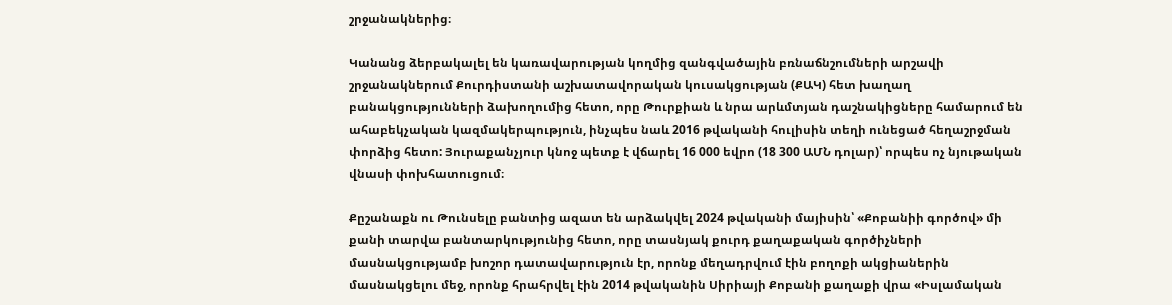շրջանակներից։

Կանանց ձերբակալել են կառավարության կողմից զանգվածային բռնաճնշումների արշավի շրջանակներում Քուրդիստանի աշխատավորական կուսակցության (ՔԱԿ) հետ խաղաղ բանակցությունների ձախողումից հետո, որը Թուրքիան և նրա արևմտյան դաշնակիցները համարում են ահաբեկչական կազմակերպություն, ինչպես նաև 2016 թվականի հուլիսին տեղի ունեցած հեղաշրջման փորձից հետո: Յուրաքանչյուր կնոջ պետք է վճարել 16 000 եվրո (18 300 ԱՄՆ դոլար)՝ որպես ոչ նյութական վնասի փոխհատուցում։

Քըշանաքն ու Թունսելը բանտից ազատ են արձակվել 2024 թվականի մայիսին՝ «Քոբանիի գործով» մի քանի տարվա բանտարկությունից հետո, որը տասնյակ քուրդ քաղաքական գործիչների մասնակցությամբ խոշոր դատավարություն էր, որոնք մեղադրվում էին բողոքի ակցիաներին մասնակցելու մեջ, որոնք հրահրվել էին 2014 թվականին Սիրիայի Քոբանի քաղաքի վրա «Իսլամական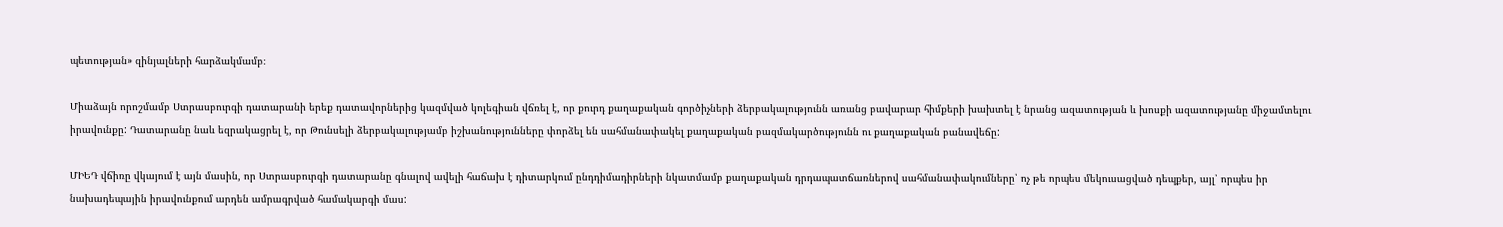պետության» զինյալների հարձակմամբ։

Միաձայն որոշմամբ Ստրասբուրգի դատարանի երեք դատավորներից կազմված կոլեգիան վճռել է, որ քուրդ քաղաքական գործիչների ձերբակալությունն առանց բավարար հիմքերի խախտել է նրանց ազատության և խոսքի ազատությանը միջամտելու իրավունքը: Դատարանը նաև եզրակացրել է, որ Թունսելի ձերբակալությամբ իշխանությունները փորձել են սահմանափակել քաղաքական բազմակարծությունն ու քաղաքական բանավեճը:

ՄԻԵԴ վճիռը վկայում է այն մասին, որ Ստրասբուրգի դատարանը գնալով ավելի հաճախ է դիտարկում ընդդիմադիրների նկատմամբ քաղաքական դրդապատճառներով սահմանափակումները՝ ոչ թե որպես մեկուսացված դեպքեր, այլ՝ որպես իր նախադեպային իրավունքում արդեն ամրագրված համակարգի մաս: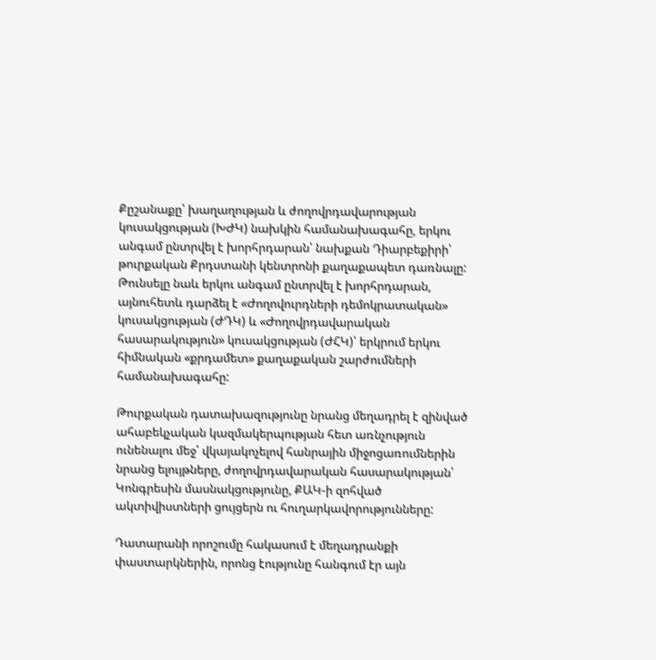Քըշանաքը՝ խաղաղության և ժողովրդավարության կուսակցության (ԽԺԿ) նախկին համանախագահը, երկու անգամ ընտրվել է խորհրդարան՝ նախքան Դիարբեքիրի՝ թուրքական Քրդստանի կենտրոնի քաղաքապետ դառնալը: Թունսելը նաև երկու անգամ ընտրվել է խորհրդարան, այնուհետև դարձել է «Ժողովուրդների դեմոկրատական» կուսակցության (ԺԴԿ) և «Ժողովրդավարական հասարակություն» կուսակցության (ԺՀԿ)՝ երկրում երկու հիմնական «քրդամետ» քաղաքական շարժումների համանախագահը:

Թուրքական դատախազությունը նրանց մեղադրել է զինված ահաբեկչական կազմակերպության հետ առնչություն ունենալու մեջ՝ վկայակոչելով հանրային միջոցառումներին նրանց ելույթները, ժողովրդավարական հասարակության՝ Կոնգրեսին մասնակցությունը, ՔԱԿ-ի զոհված ակտիվիստների ցույցերն ու հուղարկավորությունները:

Դատարանի որոշումը հակասում է մեղադրանքի փաստարկներին, որոնց էությունը հանգում էր այն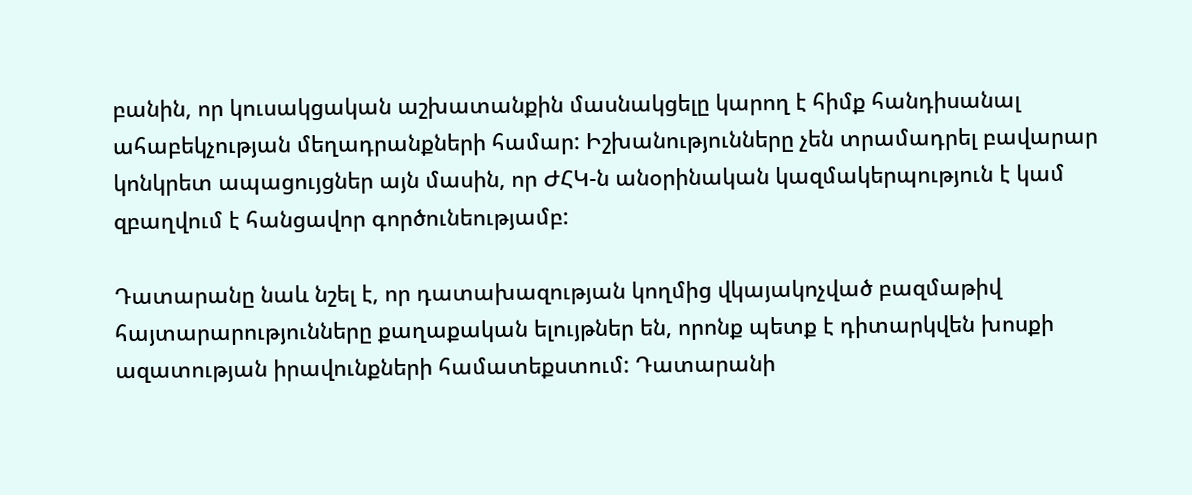բանին, որ կուսակցական աշխատանքին մասնակցելը կարող է հիմք հանդիսանալ ահաբեկչության մեղադրանքների համար: Իշխանությունները չեն տրամադրել բավարար կոնկրետ ապացույցներ այն մասին, որ ԺՀԿ-ն անօրինական կազմակերպություն է կամ զբաղվում է հանցավոր գործունեությամբ:

Դատարանը նաև նշել է, որ դատախազության կողմից վկայակոչված բազմաթիվ հայտարարությունները քաղաքական ելույթներ են, որոնք պետք է դիտարկվեն խոսքի ազատության իրավունքների համատեքստում: Դատարանի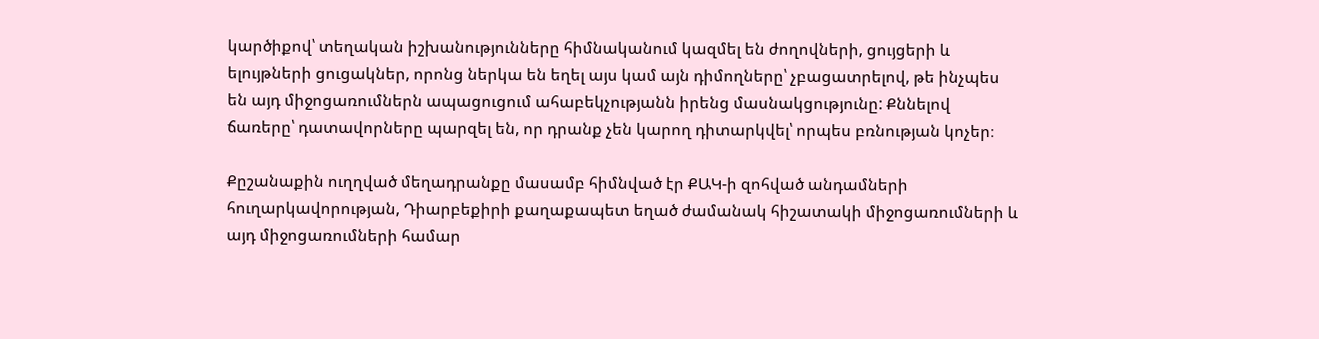կարծիքով՝ տեղական իշխանությունները հիմնականում կազմել են ժողովների, ցույցերի և ելույթների ցուցակներ, որոնց ներկա են եղել այս կամ այն դիմողները՝ չբացատրելով, թե ինչպես են այդ միջոցառումներն ապացուցում ահաբեկչությանն իրենց մասնակցությունը: Քննելով ճառերը՝ դատավորները պարզել են, որ դրանք չեն կարող դիտարկվել՝ որպես բռնության կոչեր։

Քըշանաքին ուղղված մեղադրանքը մասամբ հիմնված էր ՔԱԿ-ի զոհված անդամների հուղարկավորության, Դիարբեքիրի քաղաքապետ եղած ժամանակ հիշատակի միջոցառումների և այդ միջոցառումների համար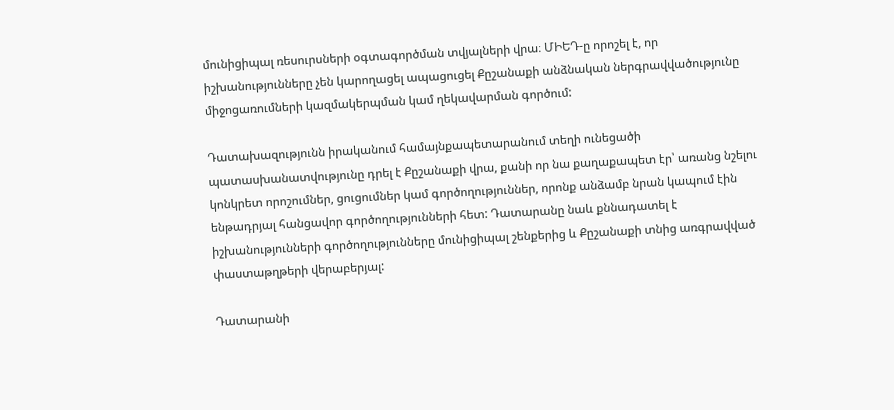մունիցիպալ ռեսուրսների օգտագործման տվյալների վրա։ ՄԻԵԴ-ը որոշել է, որ իշխանությունները չեն կարողացել ապացուցել Քըշանաքի անձնական ներգրավվածությունը միջոցառումների կազմակերպման կամ ղեկավարման գործում:

Դատախազությունն իրականում համայնքապետարանում տեղի ունեցածի պատասխանատվությունը դրել է Քըշանաքի վրա, քանի որ նա քաղաքապետ էր՝ առանց նշելու կոնկրետ որոշումներ, ցուցումներ կամ գործողություններ, որոնք անձամբ նրան կապում էին ենթադրյալ հանցավոր գործողությունների հետ: Դատարանը նաև քննադատել է իշխանությունների գործողությունները մունիցիպալ շենքերից և Քըշանաքի տնից առգրավված փաստաթղթերի վերաբերյալ:

Դատարանի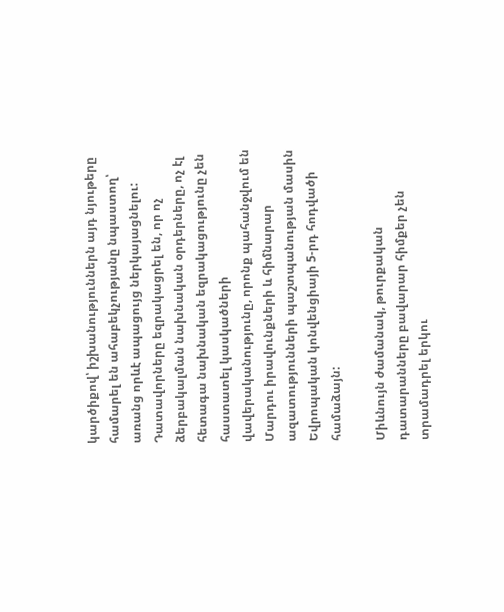կարծիքով՝ իշխանություններն այդ նյութերը համարել են ահաբեկչությանը նպաստող՝ առանց որևէ ապացույց ներկայացնելու: Դատավորները եզրակացրել են, որ ոչ ձերբակալման նախնական օրդերները, ոչ էլ հետագա նախնական եզրակացությունը չեն հաստատել կասկածների վավերականությունը, որոնք պահանջվում են Մարդու իրավունքների և հիմնարար ազատությունների պաշտպանության մասին Եվրոպական կոնվենցիայի 5-րդ հոդվածի համաձայն:

Միևնույն ժամանակ, թուրքական դատարանները բավարար հիմքեր չեն տրամադրել երկու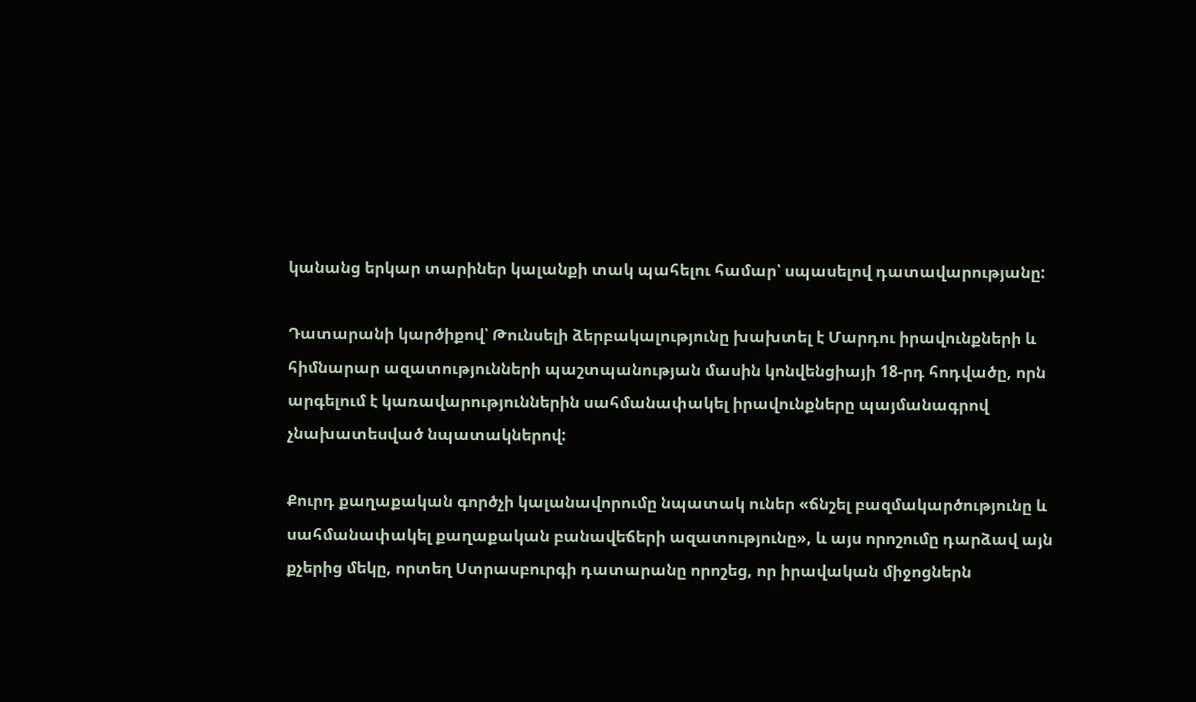կանանց երկար տարիներ կալանքի տակ պահելու համար՝ սպասելով դատավարությանը:

Դատարանի կարծիքով՝ Թունսելի ձերբակալությունը խախտել է Մարդու իրավունքների և հիմնարար ազատությունների պաշտպանության մասին կոնվենցիայի 18-րդ հոդվածը, որն արգելում է կառավարություններին սահմանափակել իրավունքները պայմանագրով չնախատեսված նպատակներով:

Քուրդ քաղաքական գործչի կալանավորումը նպատակ ուներ «ճնշել բազմակարծությունը և սահմանափակել քաղաքական բանավեճերի ազատությունը», և այս որոշումը դարձավ այն քչերից մեկը, որտեղ Ստրասբուրգի դատարանը որոշեց, որ իրավական միջոցներն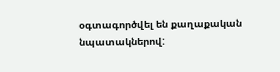օգտագործվել են քաղաքական նպատակներով: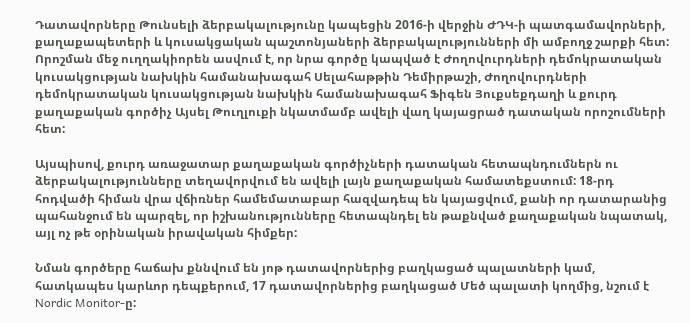Դատավորները Թունսելի ձերբակալությունը կապեցին 2016-ի վերջին ԺԴԿ-ի պատգամավորների, քաղաքապետերի և կուսակցական պաշտոնյաների ձերբակալությունների մի ամբողջ շարքի հետ: Որոշման մեջ ուղղակիորեն ասվում է, որ նրա գործը կապված է Ժողովուրդների դեմոկրատական կուսակցության նախկին համանախագահ Սելահաթթին Դեմիրթաշի, Ժողովուրդների դեմոկրատական կուսակցության նախկին համանախագահ Ֆիգեն Յուքսեքդաղի և քուրդ քաղաքական գործիչ Այսել Թուղլուքի նկատմամբ ավելի վաղ կայացրած դատական որոշումների հետ:

Այսպիսով, քուրդ առաջատար քաղաքական գործիչների դատական հետապնդումներն ու ձերբակալությունները տեղավորվում են ավելի լայն քաղաքական համատեքստում: 18-րդ հոդվածի հիման վրա վճիռներ համեմատաբար հազվադեպ են կայացվում, քանի որ դատարանից պահանջում են պարզել, որ իշխանությունները հետապնդել են թաքնված քաղաքական նպատակ, այլ ոչ թե օրինական իրավական հիմքեր:

Նման գործերը հաճախ քննվում են յոթ դատավորներից բաղկացած պալատների կամ, հատկապես կարևոր դեպքերում, 17 դատավորներից բաղկացած Մեծ պալատի կողմից, նշում է Nordic Monitor-ը: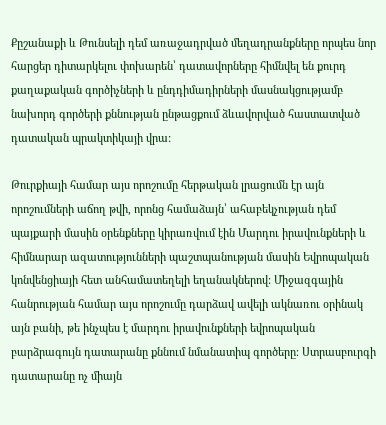Քըշանաքի և Թունսելի դեմ առաջադրված մեղադրանքները որպես նոր հարցեր դիտարկելու փոխարեն՝ դատավորները հիմնվել են քուրդ քաղաքական գործիչների և ընդդիմադիրների մասնակցությամբ նախորդ գործերի քննության ընթացքում ձևավորված հաստատված դատական պրակտիկայի վրա:

Թուրքիայի համար այս որոշումը հերթական լրացումն էր այն որոշումների աճող թվի, որոնց համաձայն՝ ահաբեկչության դեմ պայքարի մասին օրենքները կիրառվում էին Մարդու իրավունքների և հիմնարար ազատությունների պաշտպանության մասին Եվրոպական կոնվենցիայի հետ անհամատեղելի եղանակներով: Միջազգային հանրության համար այս որոշումը դարձավ ավելի ակնառու օրինակ այն բանի, թե ինչպես է մարդու իրավունքների եվրոպական բարձրագույն դատարանը քննում նմանատիպ գործերը։ Ստրասբուրգի դատարանը ոչ միայն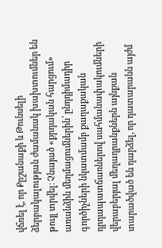վճռել է, որ Քըշանաքի և Թունսելի ձերբակալության ժամանակ խախտումներ են թույլ տրվել։ Չնայած «քրդական հարցում» առանձին մեղմացումներին՝ ընդդիմադիր գործիչների նկատմամբ քաղաքական դրդապատճառներով սահմանափակումների վերաբերյալ մեղադրանքներն այնքան տարածված են դարձել, որ դատարանն այժմ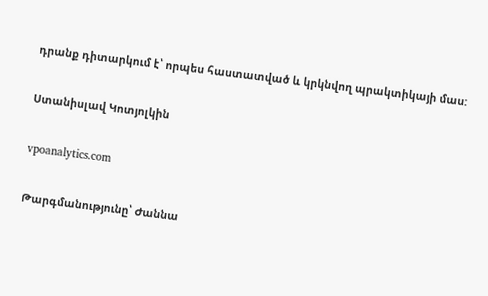դրանք դիտարկում է՝ որպես հաստատված և կրկնվող պրակտիկայի մաս:

Ստանիսլավ Կոտյոլկին

vpoanalytics.com

Թարգմանությունը՝ Ժաննա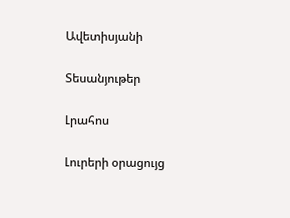Ավետիսյանի

Տեսանյութեր

Լրահոս

Լուրերի օրացույց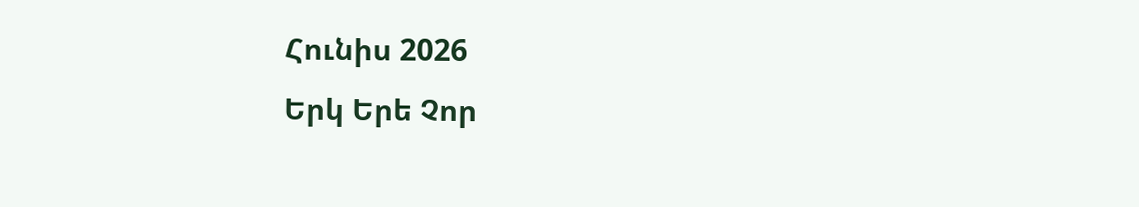Հունիս 2026
Երկ Երե Չոր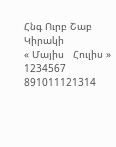Հնգ Ուրբ Շաբ Կիրակի
« Մայիս   Հուլիս »
1234567
891011121314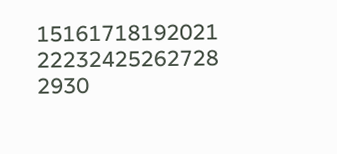15161718192021
22232425262728
2930